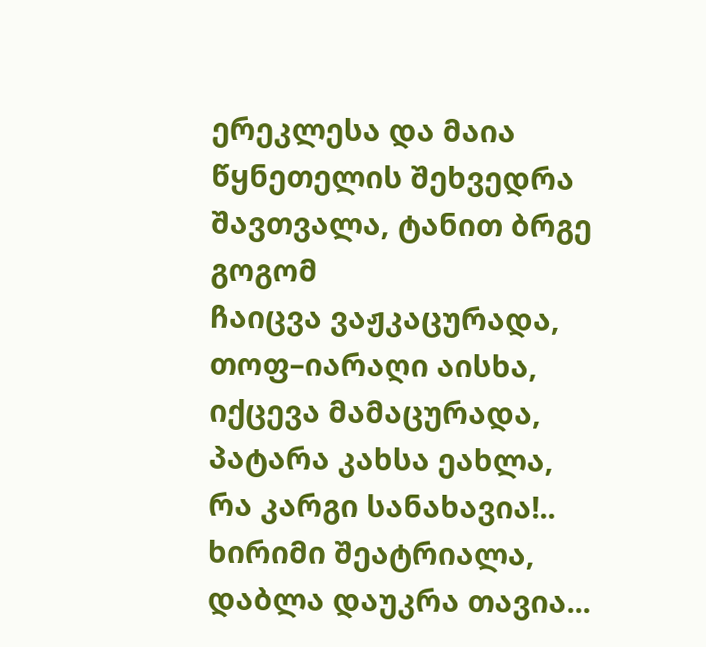ერეკლესა და მაია წყნეთელის შეხვედრა
შავთვალა, ტანით ბრგე გოგომ
ჩაიცვა ვაჟკაცურადა,
თოფ–იარაღი აისხა,
იქცევა მამაცურადა,
პატარა კახსა ეახლა,
რა კარგი სანახავია!..
ხირიმი შეატრიალა,
დაბლა დაუკრა თავია...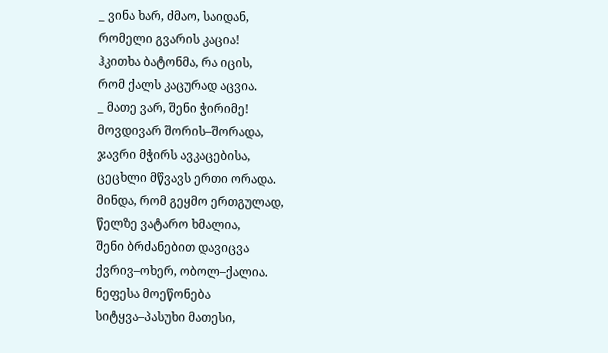_ ვინა ხარ, ძმაო, საიდან,
რომელი გვარის კაცია!
ჰკითხა ბატონმა, რა იცის,
რომ ქალს კაცურად აცვია.
_ მათე ვარ, შენი ჭირიმე!
მოვდივარ შორის–შორადა,
ჯავრი მჭირს ავკაცებისა,
ცეცხლი მწვავს ერთი ორადა.
მინდა, რომ გეყმო ერთგულად,
წელზე ვატარო ხმალია,
შენი ბრძანებით დავიცვა
ქვრივ–ოხერ, ობოლ–ქალია.
ნეფესა მოეწონება
სიტყვა–პასუხი მათესი,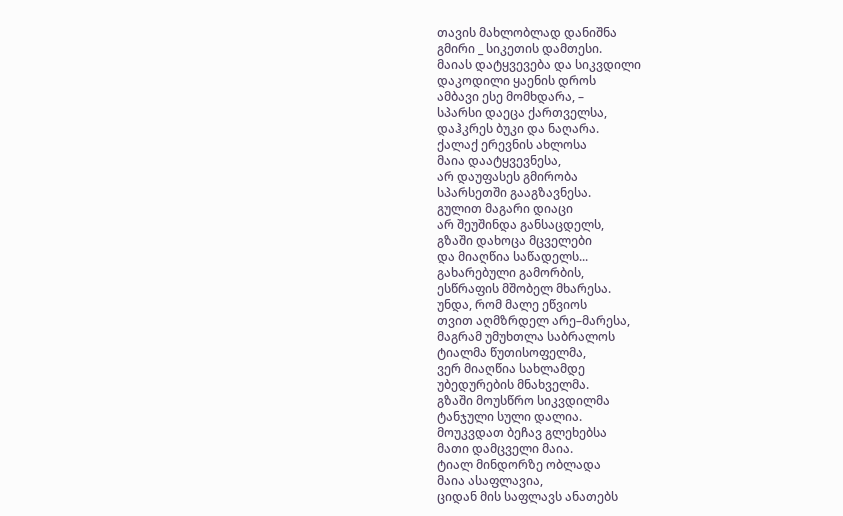თავის მახლობლად დანიშნა
გმირი _ სიკეთის დამთესი.
მაიას დატყვევება და სიკვდილი
დაკოდილი ყაენის დროს
ამბავი ესე მომხდარა, –
სპარსი დაეცა ქართველსა,
დაჰკრეს ბუკი და ნაღარა.
ქალაქ ერევნის ახლოსა
მაია დაატყვევნესა,
არ დაუფასეს გმირობა
სპარსეთში გააგზავნესა.
გულით მაგარი დიაცი
არ შეუშინდა განსაცდელს,
გზაში დახოცა მცველები
და მიაღწია საწადელს...
გახარებული გამორბის,
ესწრაფის მშობელ მხარესა.
უნდა, რომ მალე ეწვიოს
თვით აღმზრდელ არე–მარესა,
მაგრამ უმუხთლა საბრალოს
ტიალმა წუთისოფელმა,
ვერ მიაღწია სახლამდე
უბედურების მნახველმა.
გზაში მოუსწრო სიკვდილმა
ტანჯული სული დალია.
მოუკვდათ ბეჩავ გლეხებსა
მათი დამცველი მაია.
ტიალ მინდორზე ობლადა
მაია ასაფლავია,
ციდან მის საფლავს ანათებს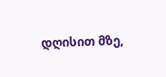დღისით მზე,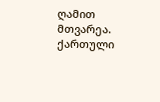ღამით მთვარეა.
ქართული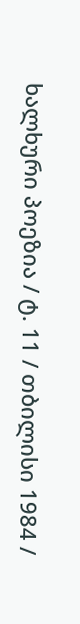ხალხური პოეზია / ტ. 11 / თბილისი 1984 /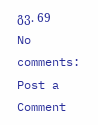გვ. 69
No comments:
Post a Comment